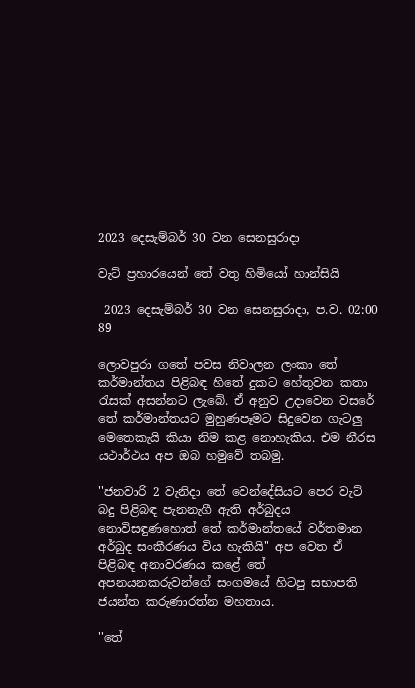2023 දෙසැම්බර් 30 වන සෙනසුරාදා

වැට් ප්‍රහාරයෙන් තේ වතු හිමියෝ හාන්සියි

 2023 දෙසැම්බර් 30 වන සෙනසුරාදා, ප.ව. 02:00 89

ලොවපුරා ගතේ පවස නිවාලන ලංකා තේ කර්මාන්තය පිළිබඳ හිතේ දුකට හේතුවන කතා රැසක් අසන්නට ලැබේ. ඒ අනුව උදාවෙන වසරේ තේ කර්මාන්තයට මුහුණපෑමට සිදුවෙන ගැටලු මෙතෙකැයි කියා නිම කළ නොහැකිය. එම නීරස යථාර්ථය අප ඔබ හමුවේ තබමු.

''ජනවාරි 2 වැනිදා තේ වෙන්දේසියට පෙර වැට් බදු පිළිබඳ පැනනැගී ඇති අර්බුදය නොවිසඳුණහොත් තේ කර්මාන්තයේ වර්තමාන අර්බුද සංකීරණය විය හැකියි'' අප වෙත ඒ පිළිබඳ අනාවරණය කළේ තේ අපනයනකරුවන්ගේ සංගමයේ හිටපු සභාපති ජයන්ත කරුණාරත්න මහතාය.

''තේ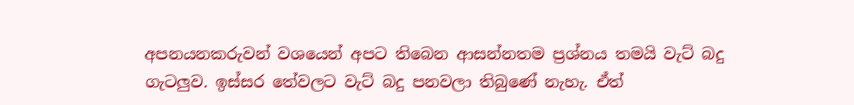අපනයනකරුවන් වශයෙන් අපට තිබෙන ආසන්නතම ප්‍රශ්නය තමයි වැට් බදු ගැටලුව. ඉස්සර තේවලට වැට් බදු පනවලා තිබුණේ නැහැ. ඒත්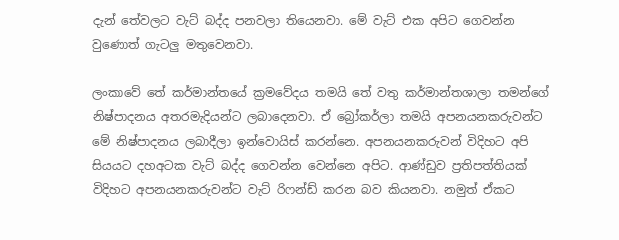දැන් තේවලට වැට් බද්ද පනවලා තියෙනවා. මේ වැට් එක අපිට ගෙවන්න වුණොත් ගැටලු මතුවෙනවා.

ලංකාවේ තේ කර්මාන්තයේ ක්‍රමවේදය තමයි තේ වතු කර්මාන්තශාලා තමන්ගේ නිෂ්පාදනය අතරමැදියන්ට ලබාදෙනවා. ඒ බ්‍රෝකර්ලා තමයි අපනයනකරුවන්ට මේ නිෂ්පාදනය ලබාදීලා ඉන්වොයිස් කරන්නෙ. අපනයනකරුවන් විදිහට අපි සියයට දහඅටක වැට් බද්ද ගෙවන්න වෙන්නෙ අපිට. ආණ්ඩුව ප්‍රතිපත්තියක් විදිහට අපනයනකරුවන්ට වැට් රිෆන්ඩ් කරන බව කියනවා. නමුත් ඒකට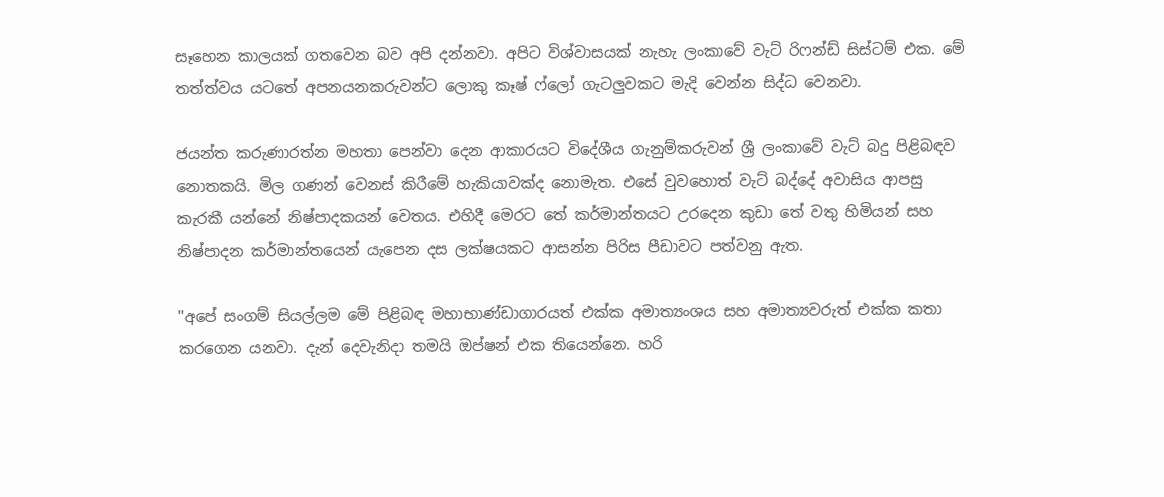සෑහෙන කාලයක් ගතවෙන බව අපි දන්නවා. අපිට විශ්වාසයක් නැහැ ලංකාවේ වැට් රිෆන්ඩ් සිස්ටම් එක. මේ තත්ත්වය යටතේ අපනයනකරුවන්ට ලොකු කෑෂ් ෆ්ලෝ ගැටලුවකට මැදි වෙන්න සිද්ධ වෙනවා.

ජයන්ත කරුණාරත්න මහතා පෙන්වා දෙන ආකාරයට විදේශීය ගැනුම්කරුවන් ශ්‍රී ලංකාවේ වැට් බදු පිළිබඳව නොතකයි. මිල ගණන් වෙනස් කිරීමේ හැකියාවක්ද නොමැත. එසේ වුවහොත් වැට් බද්දේ අවාසිය ආපසු කැරකී යන්නේ නිෂ්පාදකයන් වෙතය. එහිදී මෙරට තේ කර්මාන්තයට උරදෙන කුඩා තේ වතු හිමියන් සහ නිෂ්පාදන කර්මාන්තයෙන් යැපෙන දස ලක්ෂයකට ආසන්න පිරිස පීඩාවට පත්වනු ඇත.

''අපේ සංගම් සියල්ලම මේ පිළිබඳ මහාභාණ්ඩාගාරයත් එක්ක අමාත්‍යංශය සහ අමාත්‍යවරුත් එක්ක කතා කරගෙන යනවා. දැන් දෙවැනිදා තමයි ඔප්ෂන් එක තියෙන්නෙ. හරි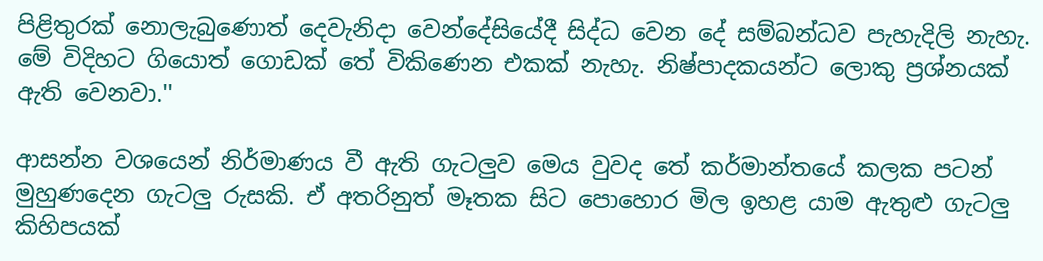පිළිතුරක් නොලැබුණොත් දෙවැනිදා වෙන්දේසියේදී සිද්ධ වෙන දේ සම්බන්ධව පැහැදිලි නැහැ. මේ විදිහට ගියොත් ගොඩක් තේ විකිණෙන එකක් නැහැ. නිෂ්පාදකයන්ට ලොකු ප්‍රශ්නයක් ඇති වෙනවා.''

ආසන්න වශයෙන් නිර්මාණය වී ඇති ගැටලුව මෙය වුවද තේ කර්මාන්තයේ කලක පටන් මුහුණදෙන ගැටලු රුසකි. ඒ අතරිනුත් මෑතක සිට පොහොර මිල ඉහළ යාම ඇතුළු ගැටලු කිහිපයක්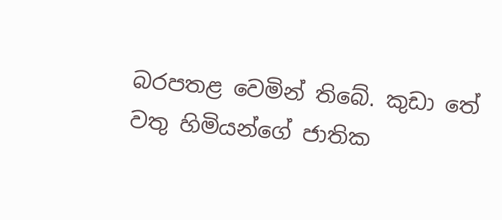බරපතළ වෙමින් තිබේ. කුඩා තේ වතු හිමියන්ගේ ජාතික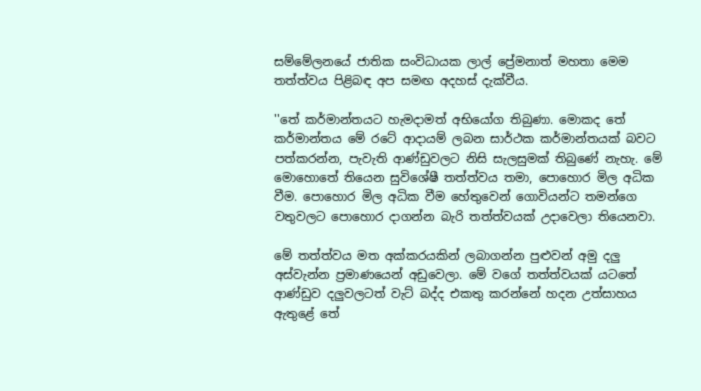සම්මේලනයේ ජාතික සංවිධායක ලාල් ප්‍රේමනාත් මහතා මෙම තත්ත්වය පිළිබඳ අප සමඟ අදහස් දැක්වීය.

''තේ කර්මාන්තයට හැමදාමත් අභියෝග තිබුණා. මොකද තේ කර්මාන්තය මේ රටේ ආදායම් ලබන සාර්ථක කර්මාන්තයක් බවට පත්කරන්න, පැවැති ආණ්ඩුවලට නිසි සැලසුමක් තිබුණේ නැහැ. මේ මොහොතේ තියෙන සුවිශේෂී තත්ත්වය තමා, පොහොර මිල අධික වීම. පොහොර මිල අධික වීම හේතුවෙන් ගොවියන්ට තමන්ගෙ වතුවලට පොහොර දාගන්න බැරි තත්ත්වයක් උදාවෙලා තියෙනවා.

මේ තත්ත්වය මත අක්කරයකින් ලබාගන්න පුළුවන් අමු දලු අස්වැන්න ප්‍රමාණයෙන් අඩුවෙලා. මේ වගේ තත්ත්වයක් යටතේ ආණ්ඩුව දලුවලටත් වැට් බද්ද එකතු කරන්නේ හදන උත්සාහය ඇතුළේ තේ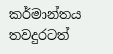කර්මාන්තය තවදුරටත්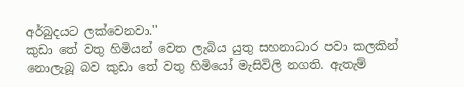අර්බුදයට ලක්වෙනවා.''
කුඩා තේ වතු හිමියන් වෙත ලැබිය යුතු සහනාධාර පවා කලකින් නොලැබූ බව කුඩා තේ වතු හිමියෝ මැසිවිලි නගති. ඇතැම්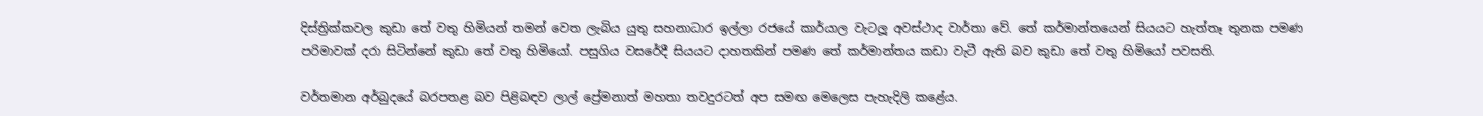දිස්ත්‍රික්කවල කුඩා තේ වතු හිමියන් තමන් වෙත ලැබිය යුතු සහනාධාර ඉල්ලා රජයේ කාර්යාල වැටලූ අවස්ථාද වාර්තා වේ. තේ කර්මාන්තයෙන් සියයට හැත්තෑ තුනක පමණ පරිමාවක් දරා සිටින්නේ කුඩා තේ වතු හිමියෝ. පසුගිය වසරේදී සියයට දාහතකින් පමණ තේ කර්මාන්තය කඩා වැටී ඇති බව කුඩා තේ වතු හිමියෝ පවසති.

වර්තමාන අර්බුදයේ බරපතළ බව පිළිබඳව ලාල් ප්‍රේමනාත් මහතා තවදුරටත් අප සමඟ මෙලෙස පැහැදිලි කළේය.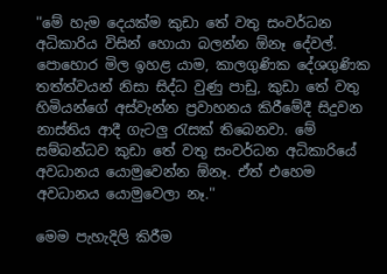''මේ හැම දෙයක්ම කුඩා තේ වතු සංවර්ධන අධිකාරිය විසින් හොයා බලන්න ඕනෑ දේවල්. පොහොර මිල ඉහළ යාම, කාලගුණික දේශගුණික තත්ත්වයන් නිසා සිද්ධ වුණු පාඩු, කුඩා තේ වතු හිමියන්ගේ අස්වැන්න ප්‍රවාහනය කිරීමේදී සිදුවන නාස්තිය ආදී ගැටලු රැසක් තිබෙනවා. මේ සම්බන්ධව කුඩා තේ වතු සංවර්ධන අධිකාරියේ අවධානය යොමුවෙන්න ඕනෑ. ඒත් එහෙම අවධානය යොමුවෙලා නෑ.''

මෙම පැහැදිලි කිරීම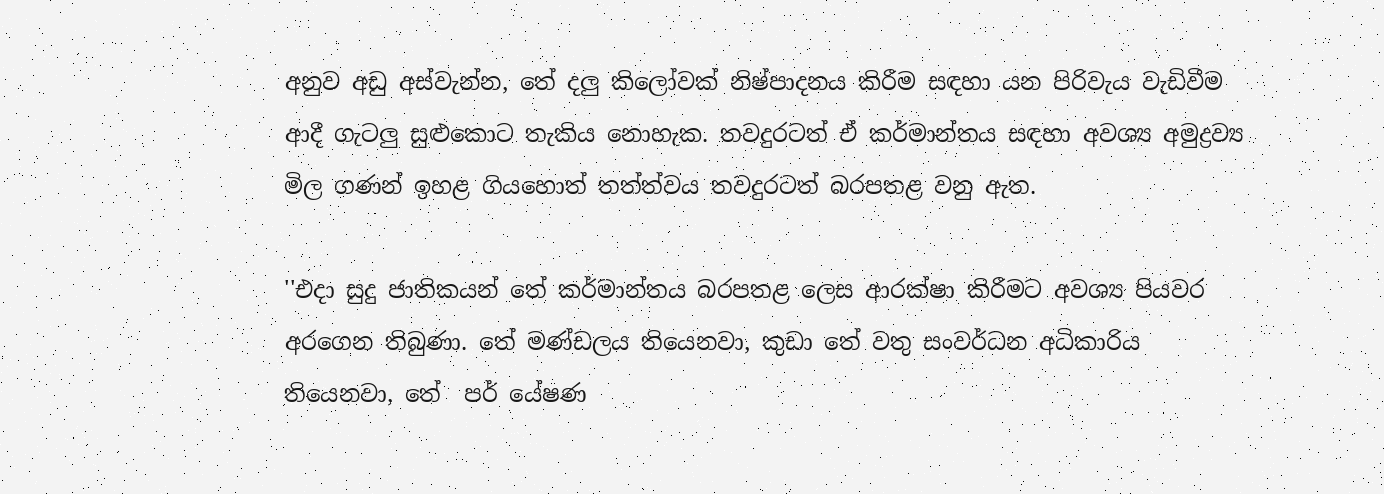අනුව අඩු අස්වැන්න, තේ දලු කිලෝවක් නිෂ්පාදනය කිරීම සඳහා යන පිරිවැය වැඩිවීම ආදී ගැටලු සුළුකොට තැකිය නොහැක. තවදුරටත් ඒ කර්මාන්තය සඳහා අවශ්‍ය අමුද්‍රව්‍ය මිල ගණන් ඉහළ ගියහොත් තත්ත්වය තවදුරටත් බරපතළ වනු ඇත.

''එදා සුදු ජාතිකයන් තේ කර්මාන්තය බරපතළ ලෙස ආරක්ෂා කිරීමට අවශ්‍ය පියවර අරගෙන තිබුණා. තේ මණ්ඩලය තියෙනවා, කුඩා තේ වතු සංවර්ධන අධිකාරිය තියෙනවා, තේ  පර් යේෂණ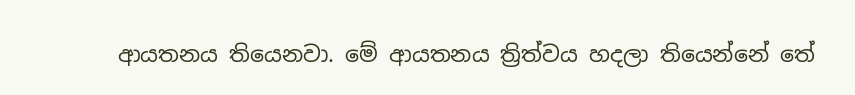ආයතනය තියෙනවා. මේ ආයතනය ත්‍රිත්වය හදලා තියෙන්නේ තේ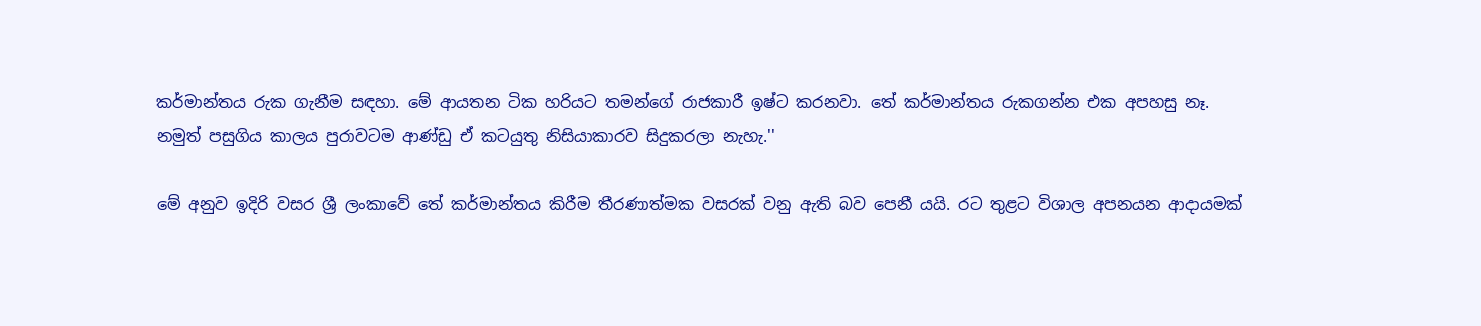කර්මාන්තය රුක ගැනීම සඳහා. මේ ආයතන ටික හරියට තමන්ගේ රාජකාරී ඉෂ්ට කරනවා. තේ කර්මාන්තය රුකගන්න එක අපහසු නෑ. නමුත් පසුගිය කාලය පුරාවටම ආණ්ඩු ඒ කටයුතු නිසියාකාරව සිදුකරලා නැහැ.''

මේ අනුව ඉදිරි වසර ශ්‍රී ලංකාවේ තේ කර්මාන්තය කිරීම තීරණාත්මක වසරක් වනු ඇති බව පෙනී යයි. රට තුළට විශාල අපනයන ආදායමක්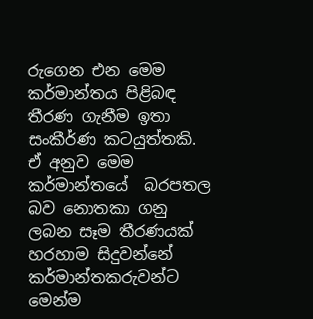රුගෙන එන මෙම කර්මාන්තය පිළිබඳ තීරණ ගැනීම ඉතා සංකීර්ණ කටයුත්තකි. ඒ අනුව මෙම කර්මාන්තයේ  බරපතල බව නොතකා ගනු ලබන සෑම තීරණයක් හරහාම සිදුවන්නේ කර්මාන්තකරුවන්ට මෙන්ම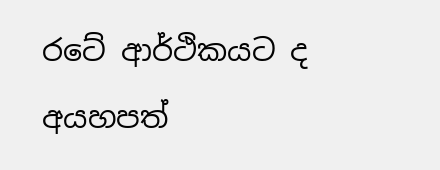රටේ ආර්ථිකයට ද අයහපත්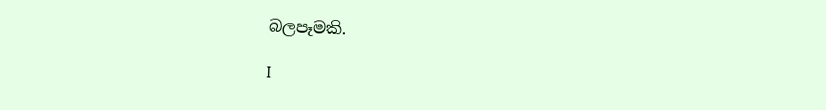බලපෑමකි.

I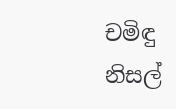චමිඳු නිසල්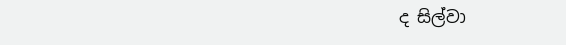ද සිල්වා